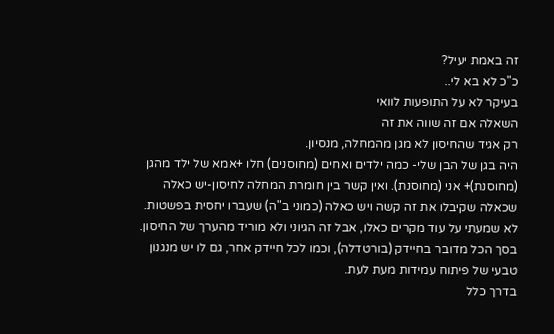זה באמת יעיל?
כ"כ לא בא לי..
בעיקר לא על התופעות לוואי
השאלה אם זה שווה את זה
רק אגיד שהחיסון לא מגן מהמחלה, מנסיון.
היה בגן של הבן שלי- כמה ילדים ואחים (מחוסנים) חלו +אמא של ילד מהגן (מחוסנת)+ אני (מחוסנת). ואין קשר בין חומרת המחלה לחיסון-יש כאלה שכאלה שקיבלו את זה קשה ויש כאלה (כמוני ב"ה) שעברו יחסית בפשטות.
לא שמעתי על עוד מקרים כאלו, אבל זה הגיוני ולא מוריד מהערך של החיסון.
בסך הכל מדובר בחיידק (בורטדלה), וכמו לכל חיידק אחר, גם לו יש מנגנון טבעי של פיתוח עמידות מעת לעת.
בדרך כלל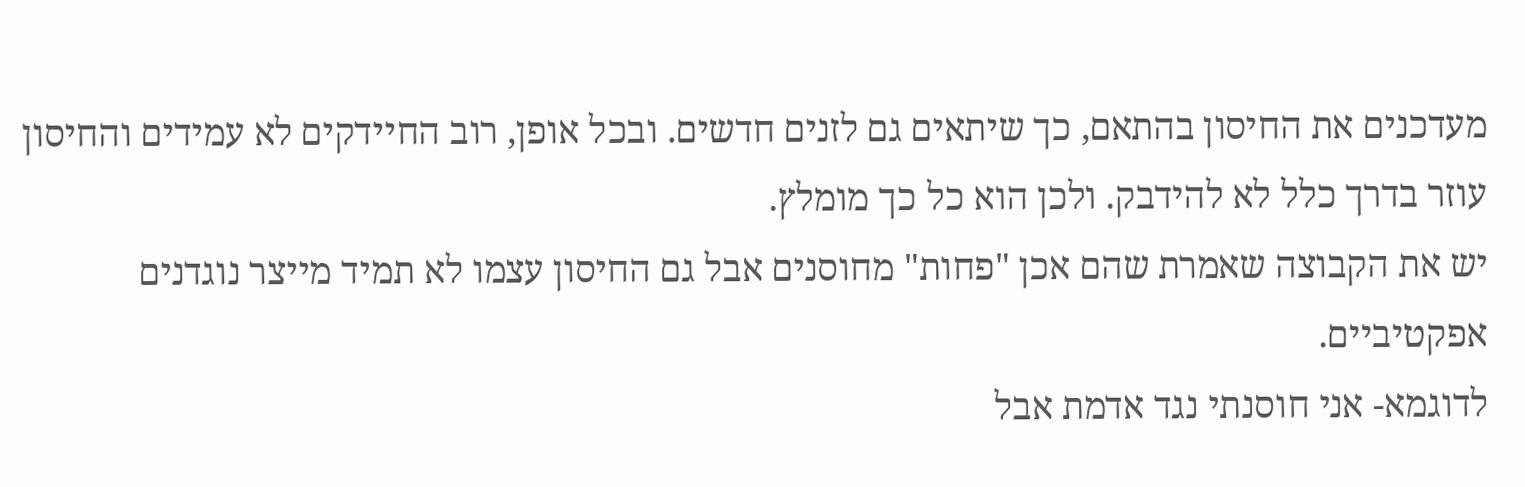מעדכנים את החיסון בהתאם, כך שיתאים גם לזנים חדשים. ובכל אופן, רוב החיידקים לא עמידים והחיסון עוזר בדרך כלל לא להידבק. ולכן הוא כל כך מומלץ.
יש את הקבוצה שאמרת שהם אכן "פחות" מחוסנים אבל גם החיסון עצמו לא תמיד מייצר נוגדנים אפקטיביים.
לדוגמא- אני חוסנתי נגד אדמת אבל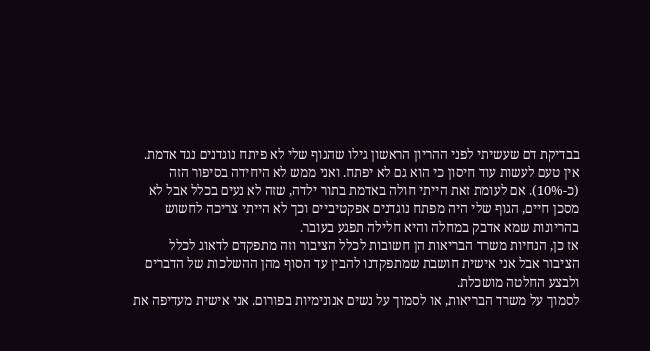בבדיקת דם שעשיתי לפני ההריון הראשון גילו שהגוף שלי לא פיתח נוגדנים נגד אדמת. אין טעם לעשות עוד חיסון כי הוא גם לא יפתח. ואני ממש לא היחידה בסיפור הזה (כ-10%). אם לעומת זאת הייתי חולה באדמת בתור ילדה, שזה לא נעים בכלל אבל לא מסכן חיים, הגוף שלי היה מפתח נוגדנים אפקטיביים וכך לא הייתי צריכה לחשוש בהריונות שמא אדבק במחלה והיא חלילה תפגע בעובר.
אז כן, הנחיות משרד הבריאות הן חשובות לכלל הציבור וזה מתפקדם לדאוג לכלל הציבור אבל אני אישית חושבת שמתפקדנו להבין עד הסוף מהן ההשלכות של הדברים ולבצע החלטה מושכלת.
לסמוך על משרד הבריאות, או לסמוך על נשים אנונימיות בפורום. אני אישית מעדיפה את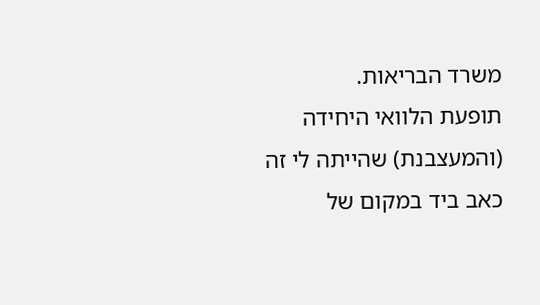משרד הבריאות.
תופעת הלוואי היחידה (והמעצבנת) שהייתה לי זה כאב ביד במקום של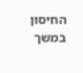החיסון במשך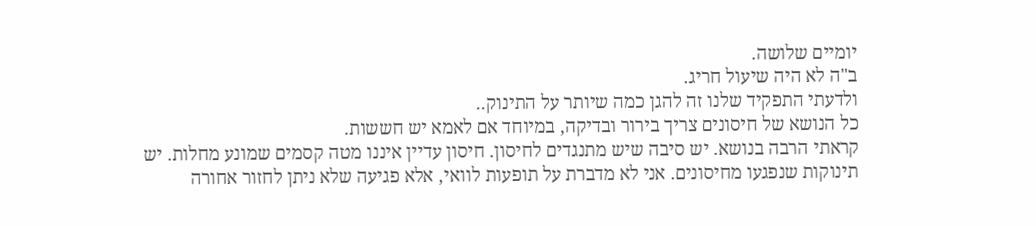יומיים שלושה.
ב"ה לא היה שיעול חריג.
ולדעתי התפקיד שלנו זה להגן כמה שיותר על התינוק..
כל הנושא של חיסונים צריך בירור ובדיקה, במיוחד אם לאמא יש חששות.
קראתי הרבה בנושא. יש סיבה שיש מתנגדים לחיסון. חיסון עדיין איננו מטה קסמים שמונע מחלות. יש תינוקות שנפגעו מחיסונים. אני לא מדברת על תופעות לוואי, אלא פגיעה שלא ניתן לחזור אחורה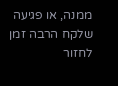ממנה, או פגיעה שלקח הרבה זמן לחזור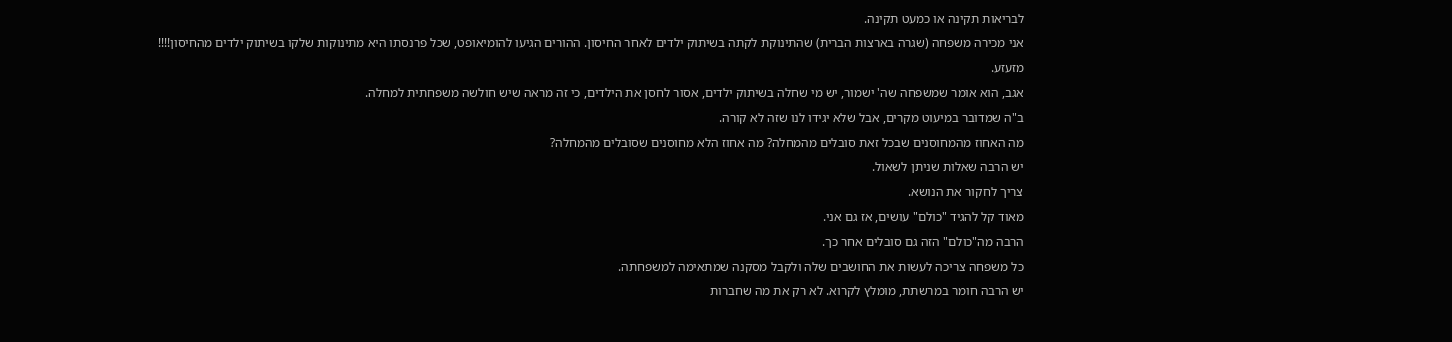לבריאות תקינה או כמעט תקינה.
אני מכירה משפחה (שגרה בארצות הברית) שהתינוקת לקתה בשיתוק ילדים לאחר החיסון. ההורים הגיעו להומיאופט, שכל פרנסתו היא מתינוקות שלקו בשיתוק ילדים מהחיסון!!!!
מזעזע.
אגב, הוא אומר שמשפחה שה' ישמור, יש מי שחלה בשיתוק ילדים, אסור לחסן את הילדים, כי זה מראה שיש חולשה משפחתית למחלה.
ב"ה שמדובר במיעוט מקרים, אבל שלא יגידו לנו שזה לא קורה.
מה האחוז מהמחוסנים שבכל זאת סובלים מהמחלה? מה אחוז הלא מחוסנים שסובלים מהמחלה?
יש הרבה שאלות שניתן לשאול.
צריך לחקור את הנושא.
מאוד קל להגיד "כולם" עושים, אז גם אני.
הרבה מה"כולם" הזה גם סובלים אחר כך.
כל משפחה צריכה לעשות את החושבים שלה ולקבל מסקנה שמתאימה למשפחתה.
יש הרבה חומר במרשתת, מומלץ לקרוא. לא רק את מה שחברות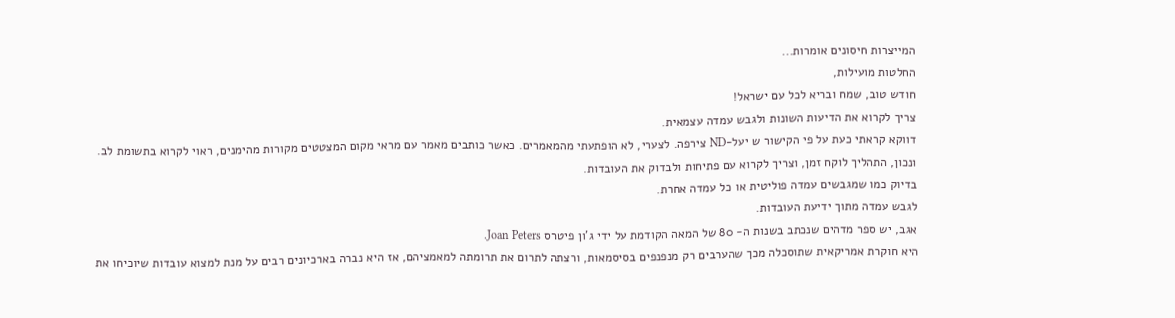המייצרות חיסונים אומרות...
החלטות מועילות,
חודש טוב, שמח ובריא לכל עם ישראל!
צריך לקרוא את הדיעות השונות ולגבש עמדה עצמאית.
דווקא קראתי כעת על פי הקישור ש יעל-ND צירפה. לצערי, לא הופתעתי מהמאמרים. כאשר כותבים מאמר עם מראי מקום המצטטים מקורות מהימנים, ראוי לקרוא בתשומת לב.
ונכון, התהליך לוקח זמן, וצריך לקרוא עם פתיחות ולבדוק את העובדות.
בדיוק כמו שמגבשים עמדה פוליטית או כל עמדה אחרת.
לגבש עמדה מתוך ידיעת העובדות.
אגב, יש ספר מדהים שנכתב בשנות ה- 80 של המאה הקודמת על ידי ג'ון פיטרס Joan Peters.
היא חוקרת אמריקאית שתוסכלה מכך שהערבים רק מנפנפים בסיסמאות, ורצתה לתרום את תרומתה למאמציהם, אז היא נברה בארכיונים רבים על מנת למצוא עובדות שיוכיחו את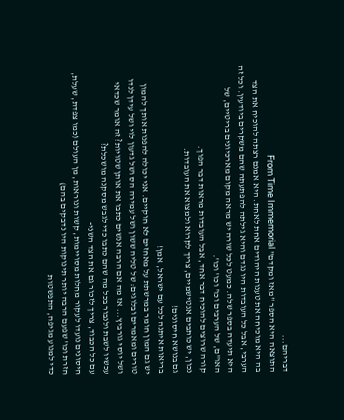דבריהם...
התוצאה היא הספר "מאז ומקדם" From Time Immemorial
בה היא מוכיחה את טענות היהודים אחת לאחת. היא אמנם רצתה להוכיח את הצד הערבי, אבל כל העובדות היו נגדם והיא גילתה להפתעתה שהם משקרים ביודעין. וכל זה היא תיעדה בספר שלה. כמעט לכל שורה יש מראה מקום מארכיונים בריטיים, של האו"ם, של הערבים וכו' וכו' וכו'.
קורה שרוצים להוכיח דבר אחד, אבל העובדות מראות דבר הפוך.
נכון, יש כותבים אנטישמיים, צריך לקרוא ולמצוא את העובדות.
גם בנושא חיסונים!
בריאות איתנה לכל עם ישראל, אמן!
יש גם המון חומר במרשתת על מאחזים לא חוקיים. אני יכולה להפנות אותך להמון טורים ומאמרים ובלוגים: של טליה ששון ושל עמירה הס ושל גדעון לוי ושל עידן לנדו ושל יוסי גורביץ... אז מה אם הרבה אנשים כתבו את אותן שטויות? זה אומר שכדאי עכשיו לשבת ולנבור בכל מה שהם כתבו כדי לגבש מסקנה מושכלת?
עם כל הכבוד, צריך לזכור גם את הצד השני-
חיסונים נועדו לעקור מחלות מסויימות, קשות ונוראות, מן העולם (כמו צפדת, שעלת, חזרת וכו' שפעם הרבה יותר תינוקות היו נדבקים בהם)
כדי למנוע מגיפה, התפשטות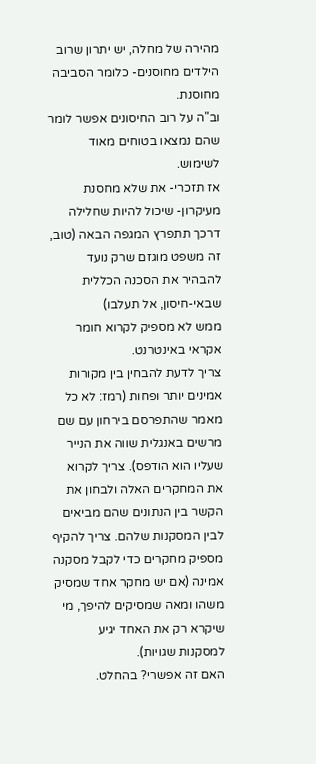מהירה של מחלה, יש יתרון שרוב הילדים מחוסנים- כלומר הסביבה מחוסנת.
וב"ה על רוב החיסונים אפשר לומר שהם נמצאו בטוחים מאוד לשימוש.
אז תזכרי- את שלא מחסנת מעיקרון- שיכול להיות שחלילה דרכך תתפרץ המגפה הבאה (טוב, זה משפט מוגזם שרק נועד להבהיר את הסכנה הכללית שבאי-חיסון, אל תעלבו)
ממש לא מספיק לקרוא חומר אקראי באינטרנט.
צריך לדעת להבחין בין מקורות אמינים יותר ופחות (רמז: לא כל מאמר שהתפרסם בירחון עם שם מרשים באנגלית שווה את הנייר שעליו הוא הודפס). צריך לקרוא את המחקרים האלה ולבחון את הקשר בין הנתונים שהם מביאים לבין המסקנות שלהם. צריך להקיף מספיק מחקרים כדי לקבל מסקנה אמינה (אם יש מחקר אחד שמסיק משהו ומאה שמסיקים להיפך, מי שיקרא רק את האחד יגיע למסקנות שגויות).
האם זה אפשרי? בהחלט.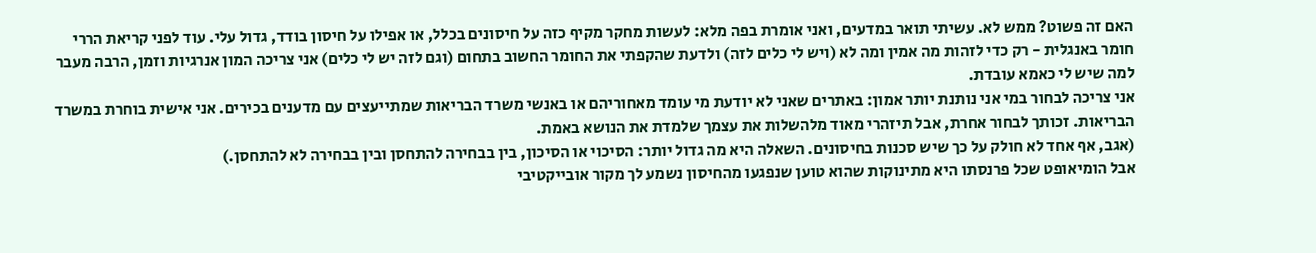האם זה פשוט? ממש לא. עשיתי תואר במדעים, ואני אומרת בפה מלא: לעשות מחקר מקיף כזה על חיסונים בכלל, או אפילו על חיסון בודד, גדול עלי. עוד לפני קריאת הררי חומר באנגלית - רק כדי לזהות מה אמין ומה לא (ויש לי כלים לזה) ולדעת שהקפתי את החומר החשוב בתחום (וגם לזה יש לי כלים) אני צריכה המון אנרגיות וזמן, הרבה מעבר למה שיש לי כאמא עובדת.
אני צריכה לבחור במי אני נותנת יותר אמון: באתרים שאני לא יודעת מי עומד מאחוריהם או באנשי משרד הבריאות שמתייעצים עם מדענים בכירים. אני אישית בוחרת במשרד הבריאות. זכותך לבחור אחרת, אבל תיזהרי מאוד מלהשלות את עצמך שלמדת את הנושא באמת.
(אגב, אף אחד לא חולק על כך שיש סכנות בחיסונים. השאלה היא מה גדול יותר: הסיכוי או הסיכון, בין בבחירה להתחסן ובין בבחירה לא להתחסן.)
אבל הומיאופט שכל פרנסתו היא מתינוקות שהוא טוען שנפגעו מהחיסון נשמע לך מקור אובייקטיבי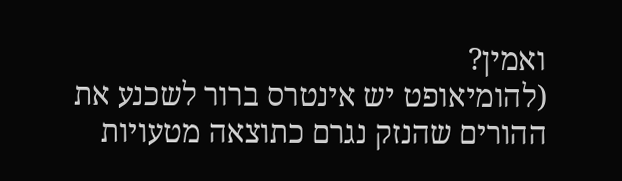ואמין?
(להומיאופט יש אינטרס ברור לשכנע את ההורים שהנזק נגרם כתוצאה מטעויות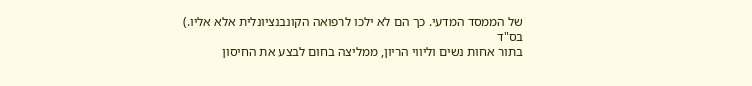של הממסד המדעי. כך הם לא ילכו לרפואה הקונבנציונלית אלא אליו.)
בס"ד
בתור אחות נשים וליווי הריון, ממליצה בחום לבצע את החיסון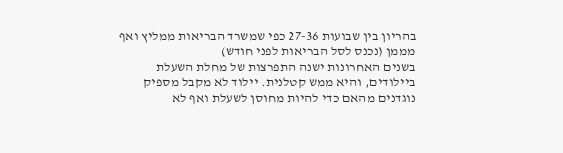בהריון בין שבועות 27-36 כפי שמשרד הבריאות ממליץ ואף מממן (נכנס לסל הבריאות לפני חודש)
בשנים האחרונות ישנה התפרצות של מחלת השעלת ביילודים, והיא ממש קטלנית. יילוד לא מקבל מספיק נוגדנים מהאם כדי להיות מחוסן לשעלת ואף לא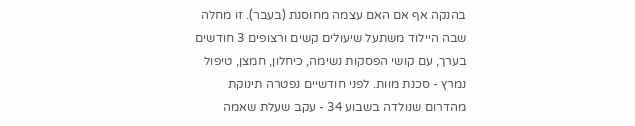בהנקה אף אם האם עצמה מחוסנת (בעבר). זו מחלה שבה היילוד משתעל שיעולים קשים ורצופים 3 חודשים בערך, עם קושי הפסקות נשימה, כיחלון, חמצן, טיפול נמרץ - סכנת מוות. לפני חודשיים נפטרה תינוקת מהדרום שנולדה בשבוע 34 - עקב שעלת שאמה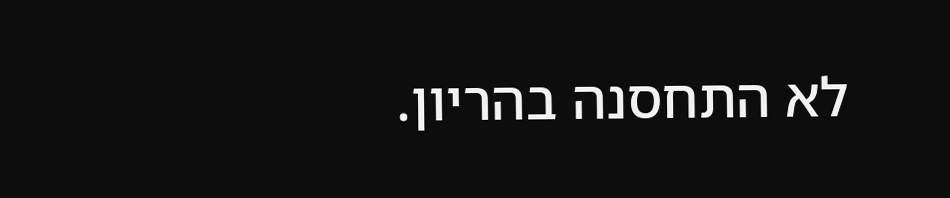לא התחסנה בהריון.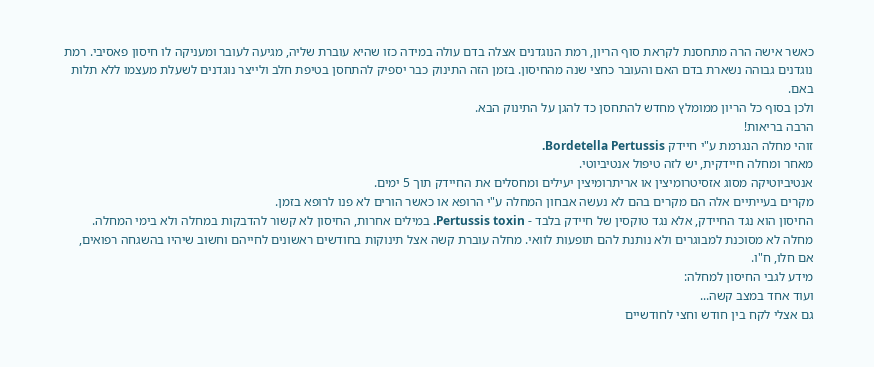כאשר אישה הרה מתחסנת לקראת סוף הריון, רמת הנוגדנים אצלה בדם עולה במידה כזו שהיא עוברת שליה, מגיעה לעובר ומעניקה לו חיסון פאסיבי. רמת נוגדנים גבוהה נשארת בדם האם והעובר כחצי שנה מהחיסון. בזמן הזה התינוק כבר יספיק להתחסן בטיפת חלב ולייצר נוגדנים לשעלת מעצמו ללא תלות באם.
ולכן בסוף כל הריון ממומלץ מחדש להתחסן כד להגן על התינוק הבא.
הרבה בריאות!
זוהי מחלה הנגרמת ע"י חיידק Bordetella Pertussis.
מאחר ומחלה חיידקית, יש לזה טיפול אנטיביוטי.
אנטיביוטיקה מסוג אזסיטרומיצין או אריתרומיצין יעילים ומחסלים את החיידק תוך 5 ימים.
מקרים בעייתיים אלה הם מקרים בהם לא נעשה אבחון המחלה ע"י הרופא או כאשר הורים לא פנו לרופא בזמן.
החיסון הוא נגד החיידק, אלא נגד טוקסין של חיידק בלבד - Pertussis toxin. במילים אחרות, החיסון לא קשור להדבקות במחלה ולא בימי המחלה.
מחלה לא מסוכנת למבוגרים ולא נותנת להם תופעות לוואי. מחלה עוברת קשה אצל תינוקות בחודשים ראשונים לחייהם וחשוב שיהיו בהשגחה רפואים, אם חלו, ח"ו.
מידע לגבי החיסון למחלה:
ועוד אחד במצב קשה...
גם אצלי לקח בין חודש וחצי לחודשיים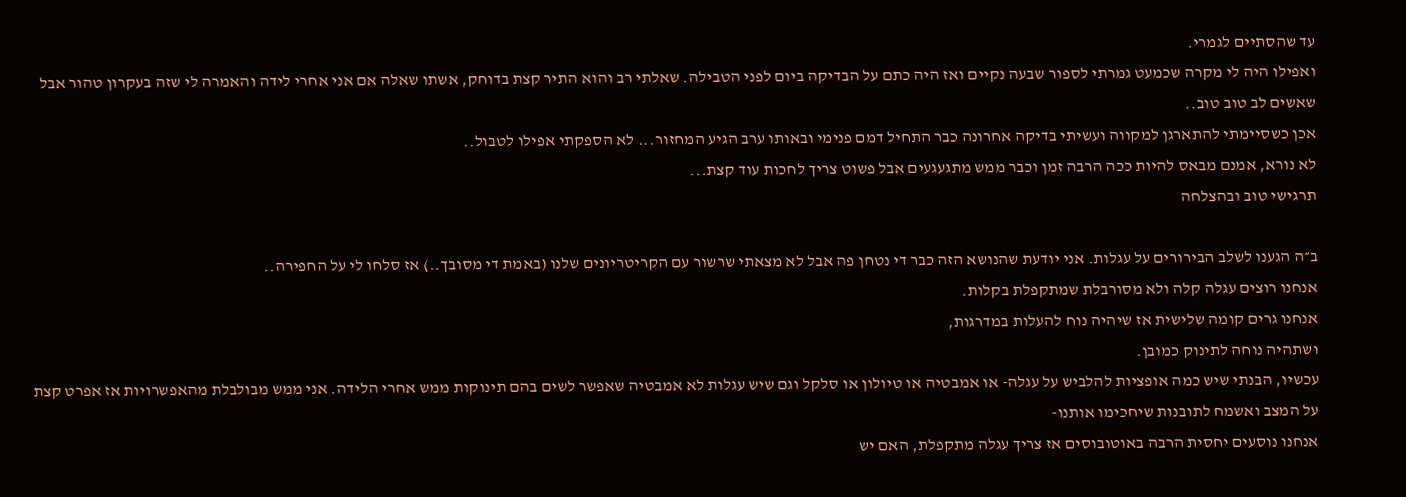עד שהסתיים לגמרי.
ואפילו היה לי מקרה שכמעט גמרתי לספור שבעה נקיים ואז היה כתם על הבדיקה ביום לפני הטבילה. שאלתי רב והוא התיר קצת בדוחק, אשתו שאלה אם אני אחרי לידה והאמרה לי שזה בעקרון טהור אבל שאשים לב טוב טוב..
אכן כשסיימתי להתארגן למקווה ועשיתי בדיקה אחרונה כבר התחיל דמם פנימי ובאותו ערב הגיע המחזור... לא הספקתי אפילו לטבול..
לא נורא, אמנם מבאס להיות ככה הרבה זמן וכבר ממש מתגעגעים אבל פשוט צריך לחכות עוד קצת...
תרגישי טוב ובהצלחה

ב״ה הגענו לשלב הבירורים על עגלות. אני יודעת שהנושא הזה כבר די נטחן פה אבל לא מצאתי שרשור עם הקריטריונים שלנו (באמת די מסובך..) אז סלחו לי על החפירה..
אנחנו רוצים עגלה קלה ולא מסורבלת שמתקפלת בקלות.
אנחנו גרים קומה שלישית אז שיהיה נוח להעלות במדרגות,
ושתהיה נוחה לתינוק כמובן.
עכשיו, הבנתי שיש כמה אופציות להלביש על עגלה- או אמבטיה או טיולון או סלקל וגם שיש עגלות לא אמבטיה שאפשר לשים בהם תינוקות ממש אחרי הלידה. אני ממש מבולבלת מהאפשרויות אז אפרט קצת על המצב ואשמח לתובנות שיחכימו אותנו-
אנחנו נוסעים יחסית הרבה באוטובוסים אז צריך עגלה מתקפלת, האם יש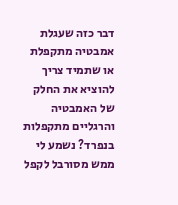דבר כזה שעגלת אמבטיה מתקפלת או שתמיד צריך להוציא את החלק של האמבטיה והרגליים מתקפלות בנפרד? נשמע לי ממש מסורבל לקפל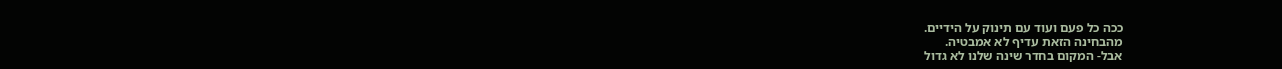ככה כל פעם ועוד עם תינוק על הידיים.
מהבחינה הזאת עדיף לא אמבטיה.
אבל- המקום בחדר שינה שלנו לא גדול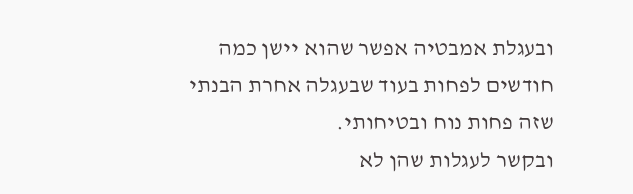ובעגלת אמבטיה אפשר שהוא יישן כמה חודשים לפחות בעוד שבעגלה אחרת הבנתי שזה פחות נוח ובטיחותי.
ובקשר לעגלות שהן לא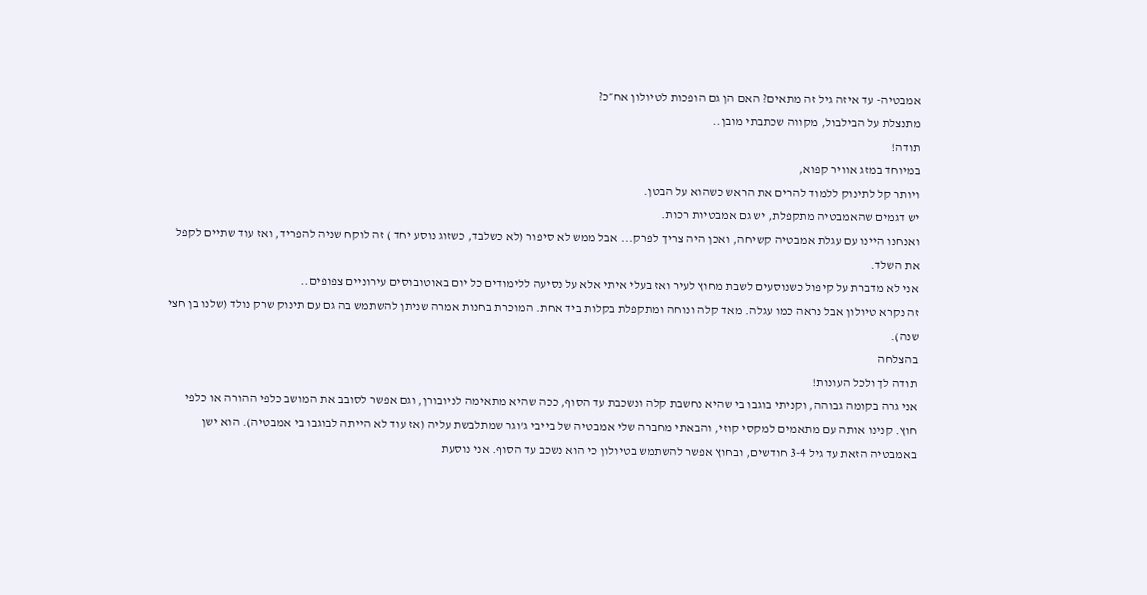אמבטיה- עד איזה גיל זה מתאים? האם הן גם הופכות לטיולון אח״כ?
מתנצלת על הבילבול, מקווה שכתבתי מובן..
תודה!
במיוחד במזג אוויר קפוא,
ויותר קל לתינוק ללמוד להרים את הראש כשהוא על הבטן.
יש דגמים שהאמבטיה מתקפלת, יש גם אמבטיות רכות.
ואנחנו היינו עם עגלת אמבטיה קשיחה, ואכן היה צריך לפרק... אבל ממש לא סיפור (לא כשלבד, כשזוג נוסע יחד ) זה לוקח שניה להפריד, ואז עוד שתיים לקפל את השלד.
אני לא מדברת על קיפול כשנוסעים לשבת מחוץ לעיר ואז בעלי איתי אלא על נסיעה ללימודים כל יום באוטובוסים עירוניים צפופים..
זה נקרא טיולון אבל נראה כמו עגלה. מאד קלה ונוחה ומתקפלת בקלות ביד אחת. המוכרת בחנות אמרה שניתן להשתמש בה גם עם תינוק שרק נולד (שלנו בן חצי שנה).
בהצלחה
תודה לך ולכל העונות!
אני גרה בקומה גבוהה, וקניתי בוגבו בי שהיא נחשבת קלה ונשכבת עד הסוף, ככה שהיא מתאימה לניובורן, וגם אפשר לסובב את המושב כלפי ההורה או כלפי חוץ. קנינו אותה עם מתאמים למקסי קוזי, והבאתי מחברה שלי אמבטיה של בייבי ג'וגר שמתלבשת עליה (אז עוד לא הייתה לבוגבו בי אמבטיה). הוא ישן באמבטיה הזאת עד גיל 3-4 חודשים, ובחוץ אפשר להשתמש בטיולון כי הוא נשכב עד הסוף. אני נוסעת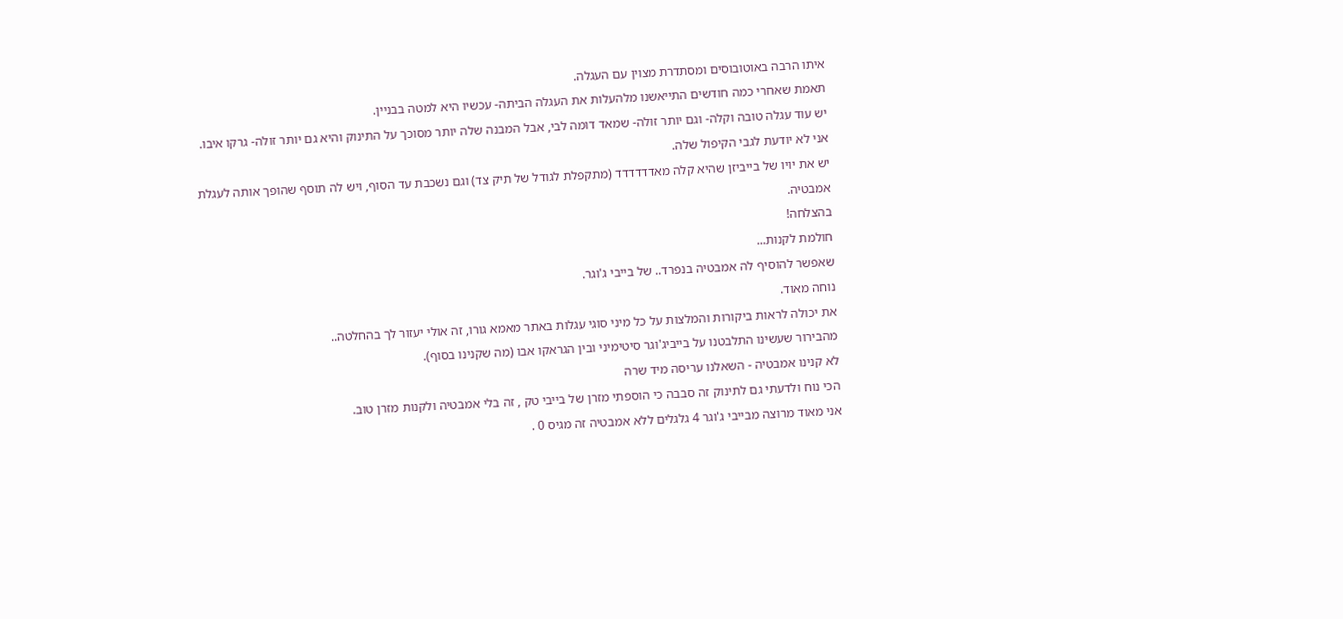איתו הרבה באוטובוסים ומסתדרת מצוין עם העגלה.
תאמת שאחרי כמה חודשים התייאשנו מלהעלות את העגלה הביתה- עכשיו היא למטה בבניין.
יש עוד עגלה טובה וקלה- וגם יותר זולה- שמאד דומה לבי, אבל המבנה שלה יותר מסוכך על התינוק והיא גם יותר זולה- גרקו איבו.
אני לא יודעת לגבי הקיפול שלה.
יש את יויו של בייביזן שהיא קלה מאדדדדדד (מתקפלת לגודל של תיק צד) וגם נשכבת עד הסוף, ויש לה תוסף שהופך אותה לעגלת אמבטיה.
בהצלחה!
חולמת לקנות...
שאפשר להוסיף לה אמבטיה בנפרד.. של בייבי ג'וגר.
נוחה מאוד.
את יכולה לראות ביקורות והמלצות על כל מיני סוגי עגלות באתר מאמא גורו, זה אולי יעזור לך בהחלטה..
מהבירור שעשינו התלבטנו על בייביג'וגר סיטימיני ובין הגראקו אבו (מה שקנינו בסוף).
לא קנינו אמבטיה - השאלנו עריסה מיד שרה
הכי נוח ולדעתי גם לתינוק זה סבבה כי הוספתי מזרן של בייבי טק , זה בלי אמבטיה ולקנות מזרן טוב.
אני מאוד מרוצה מבייבי ג'וגר 4 גלגלים ללא אמבטיה זה מגיס 0 .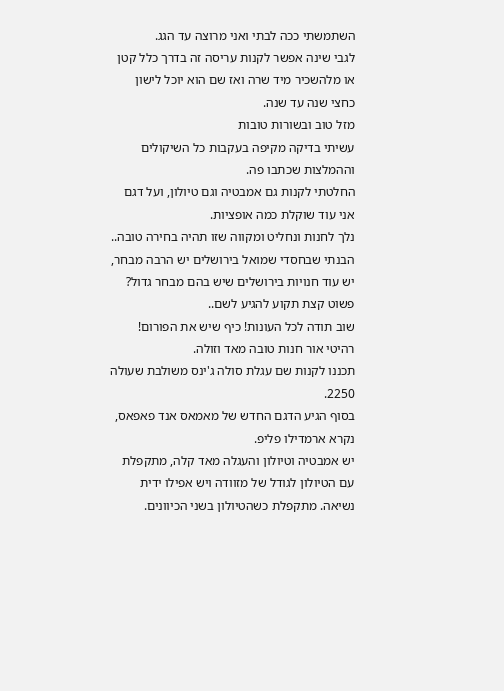השתמשתי ככה לבתי ואני מרוצה עד הגג.
לגבי שינה אפשר לקנות עריסה זה בדרך כלל קטן או מלהשכיר מיד שרה ואז שם הוא יוכל לישון כחצי שנה עד שנה.
מזל טוב ובשורות טובות
עשיתי בדיקה מקיפה בעקבות כל השיקולים וההמלצות שכתבו פה.
החלטתי לקנות גם אמבטיה וגם טיולון, ועל דגם אני עוד שוקלת כמה אופציות.
נלך לחנות ונחליט ומקווה שזו תהיה בחירה טובה..
הבנתי שבחסדי שמואל בירושלים יש הרבה מבחר, יש עוד חנויות בירושלים שיש בהם מבחר גדול? פשוט קצת תקוע להגיע לשם..
שוב תודה לכל העונות! כיף שיש את הפורום!
רהיטי אור חנות טובה מאד וזולה.
תכננו לקנות שם עגלת סולה ג'ינס משולבת שעולה 2250.
בסוף הגיע הדגם החדש של מאמאס אנד פאפאס, נקרא ארמדילו פליפ.
יש אמבטיה וטיולון והעגלה מאד קלה, מתקפלת עם הטיולון לגודל של מזוודה ויש אפילו ידית נשיאה. מתקפלת כשהטיולון בשני הכיוונים.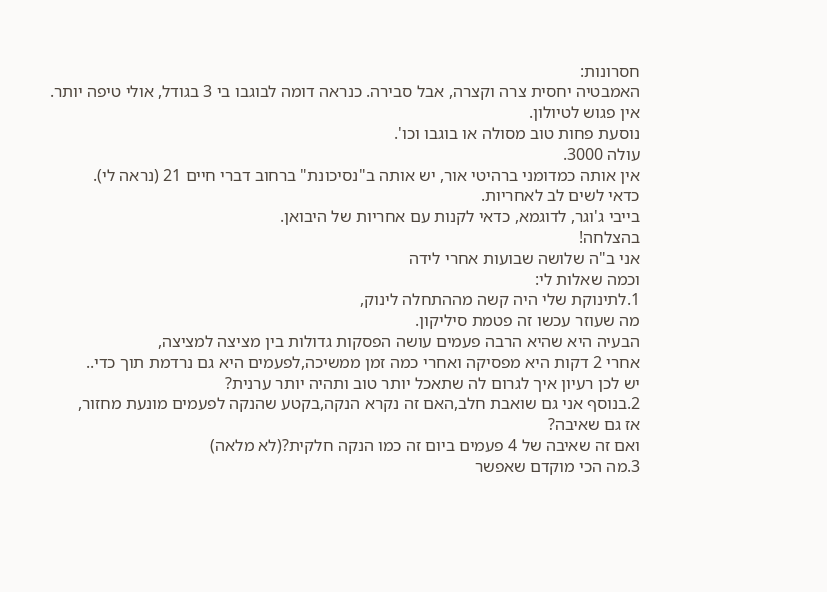חסרונות:
האמבטיה יחסית צרה וקצרה, אבל סבירה. כנראה דומה לבוגבו בי 3 בגודל, אולי טיפה יותר.
אין פגוש לטיולון.
נוסעת פחות טוב מסולה או בוגבו וכו'.
עולה 3000.
אין אותה כמדומני ברהיטי אור, יש אותה ב"נסיכונת" ברחוב דברי חיים 21 (נראה לי).
כדאי לשים לב לאחריות.
בייבי ג'וגר, לדוגמא, כדאי לקנות עם אחריות של היבואן.
בהצלחה!
אני ב"ה שלושה שבועות אחרי לידה
וכמה שאלות לי:
1.לתינוקת שלי היה קשה מההתחלה לינוק,
מה שעוזר עכשו זה פטמת סיליקון.
הבעיה היא שהיא הרבה פעמים עושה הפסקות גדולות בין מציצה למציצה,
אחרי 2 דקות היא מפסיקה ואחרי כמה זמן ממשיכה,לפעמים היא גם נרדמת תוך כדי..
יש לכן רעיון איך לגרום לה שתאכל יותר טוב ותהיה יותר ערנית?
2.בנוסף אני גם שואבת חלב,האם זה נקרא הנקה,בקטע שהנקה לפעמים מונעת מחזור,
אז גם שאיבה?
ואם זה שאיבה של 4 פעמים ביום זה כמו הנקה חלקית?(לא מלאה)
3.מה הכי מוקדם שאפשר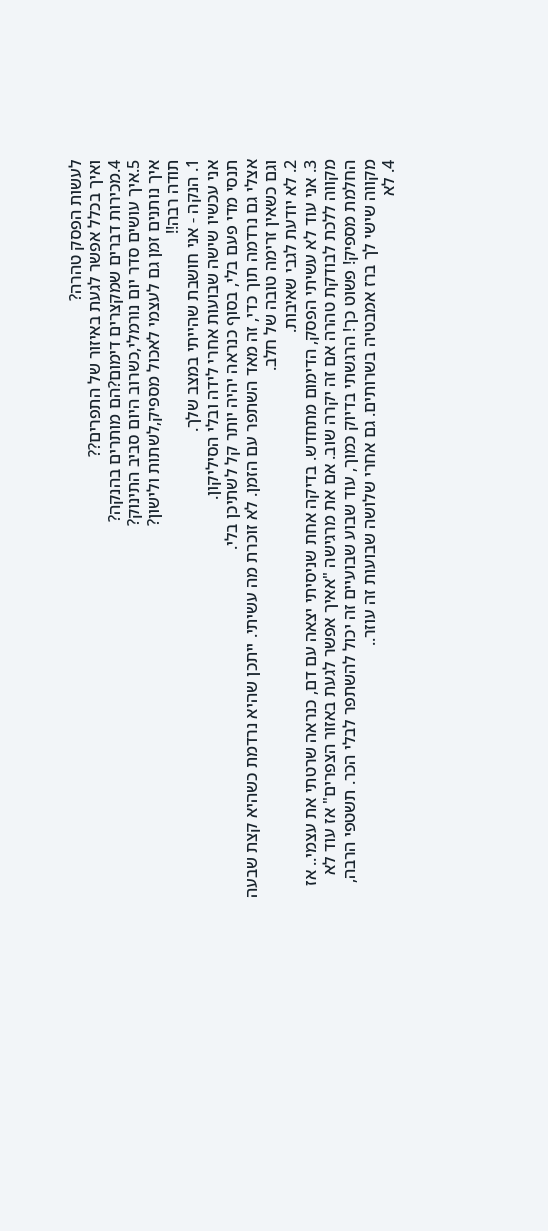לעשות הפסק טהרה?
ואיך בכלל אפשר לגעת באיזור של התפרים??
4.מכירות דברים שמקצרים דימום?הם מותרים בהנקה?
5.איך עושים סדר יום נורמלי,כשרוב היום סביב התינוק?
איך נותנים זמן גם לעצמי לאכול מספיק,לשתות ולישון?
תודה רבה!!
1. הנקה - אני חושבת שהייתי במצב שלך.
אני עכשיו שישה שבועות אחרי לידה ובלי הסיליקון.
תנסי מדי פעם בלי, בסוף כנראה יהיה יותר קל לשתיכן בלי.
אצלי גם נרדמה תוך כדי, זה מאד השתפר עם הזמן. לא זוכרת מה עשיתי. ייתכן שהיא נרדמת כשהיא קצת שבעה וגם כשאין זרימה טובה של חלב.
2. לא יודעת לגבי שאיבות.
3. אני עוד לא עשיתי הפסק, הדימום מתחדש. בדיקה אחת שניסיתי יצאה עם דם, כנראה שרטתי את עצמי.. אז מקווה ללכת לבודקת טהרה אם זה יקרה שוב. אם את מרגישה "אאיך אפשר לגעת באזור הצפרים" אז עוד לא החלמת מספיק! פשוט כך! הרגשתי בדיוק כמוך, עוד שבוע שבועיים זה יכול להשתפר לבלי הכר. תשטפי הרבה, מקווה שישי לך ברז אמבטיה בשרותים. גם אחרי שלושה שבועות זה עוזר..
4. לא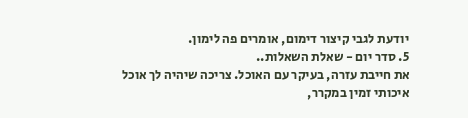יודעת לגבי קיצור דימום, אומרים פה לימון.
5. סדר יום - שאלת השאלות..
את חייבת עזרה, בעיקר עם האוכל. צריכה שיהיה לך אוכל איכותי זמין במקרר,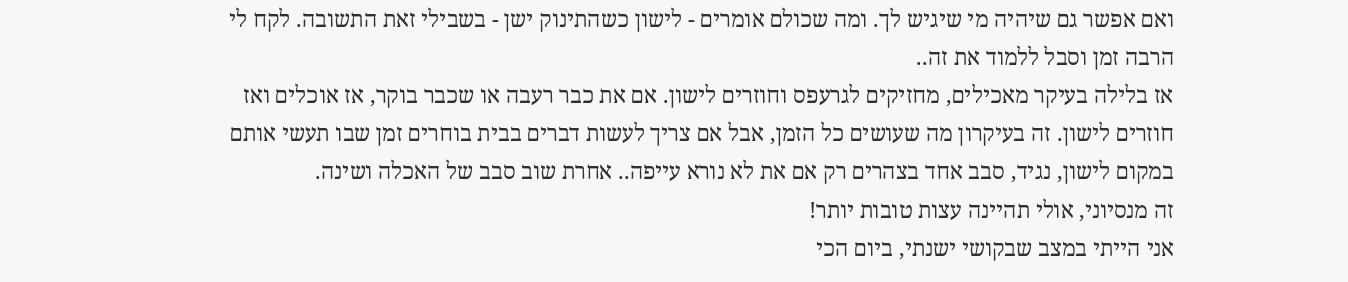ואם אפשר גם שיהיה מי שיגיש לך. ומה שכולם אומרים - לישון כשהתינוק ישן - בשבילי זאת התשובה. לקח לי הרבה זמן וסבל ללמוד את זה..
אז בלילה בעיקר מאכילים, מחזיקים לגרעפס וחוזרים לישון. אם את כבר רעבה או שכבר בוקר, אז אוכלים ואז חוזרים לישון. זה בעיקרון מה שעושים כל הזמן, אבל אם צריך לעשות דברים בבית בוחרים זמן שבו תעשי אותם במקום לישון, נגיד, סבב אחד בצהרים רק אם את לא נורא עייפה.. אחרת שוב סבב של האכלה ושינה.
זה מנסיוני, אולי תהיינה עצות טובות יותר!
אני הייתי במצב שבקושי ישנתי, ביום הכי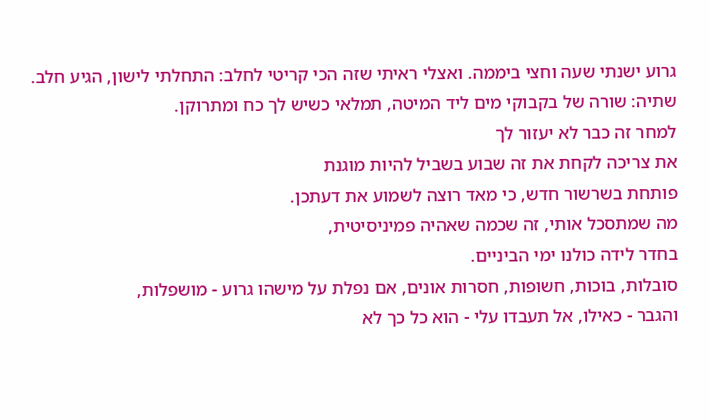גרוע ישנתי שעה וחצי ביממה. ואצלי ראיתי שזה הכי קריטי לחלב: התחלתי לישון, הגיע חלב.
שתיה: שורה של בקבוקי מים ליד המיטה, תמלאי כשיש לך כח ומתרוקן.
למחר זה כבר לא יעזור לך
את צריכה לקחת את זה שבוע בשביל להיות מוגנת
פותחת בשרשור חדש, כי מאד רוצה לשמוע את דעתכן.
מה שמתסכל אותי, זה שכמה שאהיה פמיניסיטית,
בחדר לידה כולנו ימי הביניים.
סובלות, בוכות, חשופות, חסרות אונים, אם נפלת על מישהו גרוע - מושפלות,
והגבר - כאילו, אל תעבדו עלי - הוא כל כך לא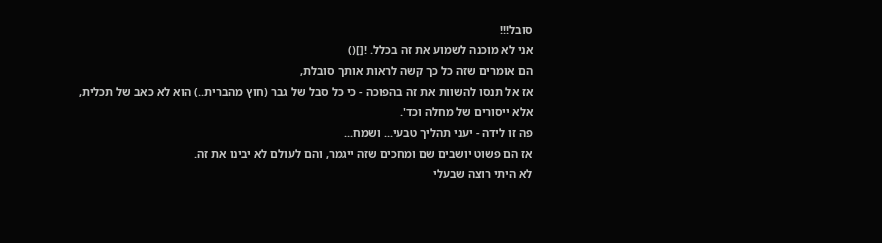סובל!!!
אני לא מוכנה לשמוע את זה בכלל. ![]()
הם אומרים שזה כל כך קשה לראות אותך סובלת,
אז אל תנסו להשוות את זה בהפוכה - כי כל סבל של גבר (חוץ מהברית..) הוא לא כאב של תכלית,
אלא ייסורים של מחלה וכד'.
פה זו לידה - יעני תהליך טבעי... ושמח...
אז הם פשוט יושבים שם ומחכים שזה ייגמר, והם לעולם לא יבינו את זה.
לא היתי רוצה שבעלי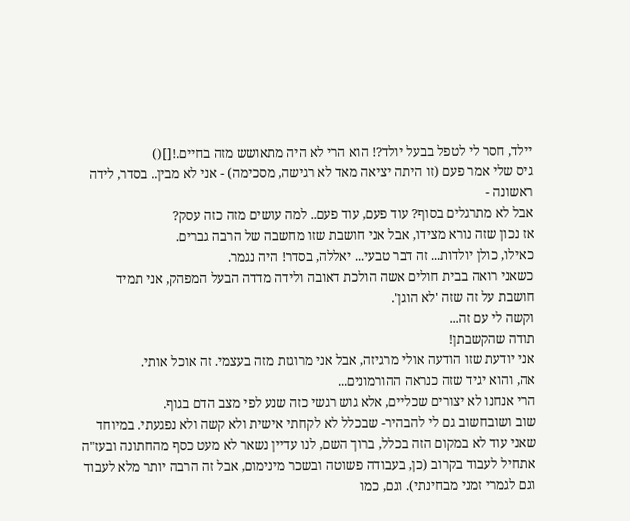יילד, חסר לי לטפל בבעל יולד?! הוא הרי לא היה מתאושש מזה בחיים.![]()
גיס שלי אמר פעם (זו היתה יציאה מאד לא רגישה, מסכימה) - אני לא מבין.. בסדר, לידה ראשונה -
אבל לא מתרגלים בסוף? עוד פעם, עוד פעם.. למה עושים מזה כזה עסק?
אז נכון שזה נורא מצידו, אבל אני חושבת שזו מחשבה של הרבה גברים.
כאילו, כולן יולדות... זה דבר טבעי... יאללה, בסדר! היה נגמר.
כשאני רואה בבית חולים אשה הולכת דאובה ולידה מדדה הבעל המפהק, אני תמיד חושבת על זה שזה 'לא הוגן'.
וקשה לי עם זה...
תודה שהקשבתן!
אני יודעת שזו הודעה אולי מרגיזה, אבל אני מרוגזת מזה בעצמי. זה אוכל אותי.
אה, והוא יגיד שזה כנראה ההורמונים...
הרי אנחנו לא יצורים שכליים, אלא גוש רגשי כזה שנע לפי מצב הדם בגוף.
שוב ושובחשוב גם לי להבהיר- שבכלל לא לקחתי אישית ולא קשה ולא נפגעתי. במיוחד שאני עוד לא במקום הזה בכלל, ברוך השם, לנו עדיין נשאר לא מעט כסף מהחתונה ובעז"ה אתחיל לעבוד בקרוב (כן, בעבודה פשוטה ובשכר מינימום, אבל זה הרבה יותר מלא לעבוד וגם לגמרי זמני מבחינתי). וגם, כמו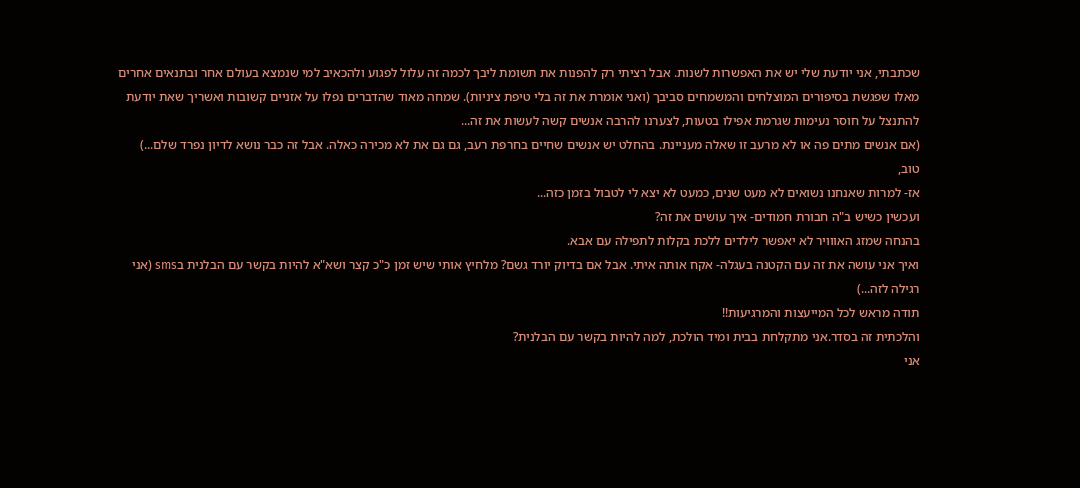שכתבתי, אני יודעת שלי יש את האפשרות לשנות. אבל רציתי רק להפנות את תשומת ליבך לכמה זה עלול לפגוע ולהכאיב למי שנמצא בעולם אחר ובתנאים אחרים מאלו שפגשת בסיפורים המוצלחים והמשמחים סביבך (ואני אומרת את זה בלי טיפת ציניות). שמחה מאוד שהדברים נפלו על אזניים קשובות ואשריך שאת יודעת להתנצל על חוסר נעימות שגרמת אפילו בטעות, לצערנו להרבה אנשים קשה לעשות את זה...
(אם אנשים מתים פה או לא מרעב זו שאלה מעניינת. בהחלט יש אנשים שחיים בחרפת רעב, גם גם את לא מכירה כאלה. אבל זה כבר נושא לדיון נפרד שלם...)
טוב,
אז- למרות שאנחנו נשואים לא מעט שנים, כמעט לא יצא לי לטבול בזמן כזה...
ועכשין כשיש ב"ה חבורת חמודים- איך עושים את זה?
בהנחה שמזג האווויר לא יאפשר לילדים ללכת בקלות לתפילה עם אבא.
ואיך אני עושה את זה עם הקטנה בעגלה- אקח אותה איתי. אבל אם בדיוק יורד גשם? מלחיץ אותי שיש זמן כ"כ קצר ושא"א להיות בקשר עם הבלנית בsms (אני רגילה לזה...)
תודה מראש לכל המייעצות והמרגיעות!!
והלכתית זה בסדר.אני מתקלחת בבית ומיד הולכת, למה להיות בקשר עם הבלנית?
אני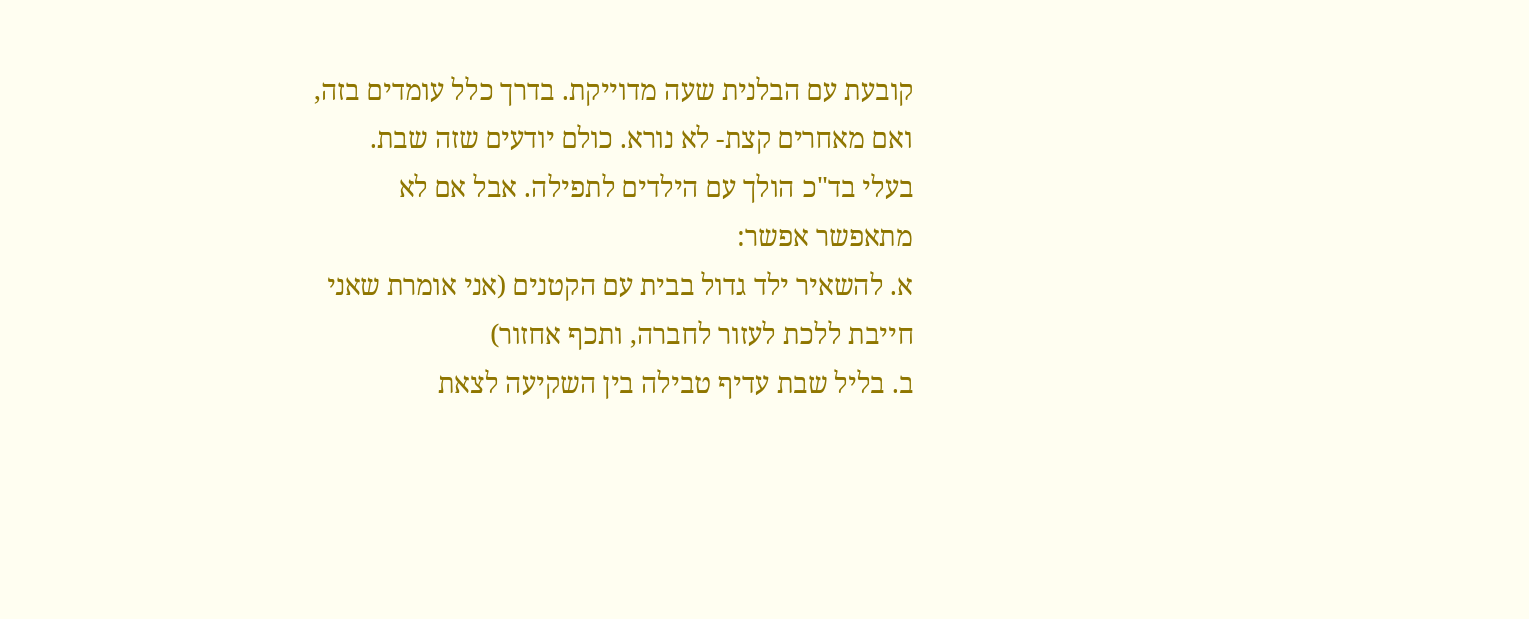קובעת עם הבלנית שעה מדוייקת. בדרך כלל עומדים בזה, ואם מאחרים קצת- לא נורא. כולם יודעים שזה שבת.
בעלי בד"כ הולך עם הילדים לתפילה. אבל אם לא מתאפשר אפשר:
א. להשאיר ילד גדול בבית עם הקטנים (אני אומרת שאני חייבת ללכת לעזור לחברה, ותכף אחזור)
ב. בליל שבת עדיף טבילה בין השקיעה לצאת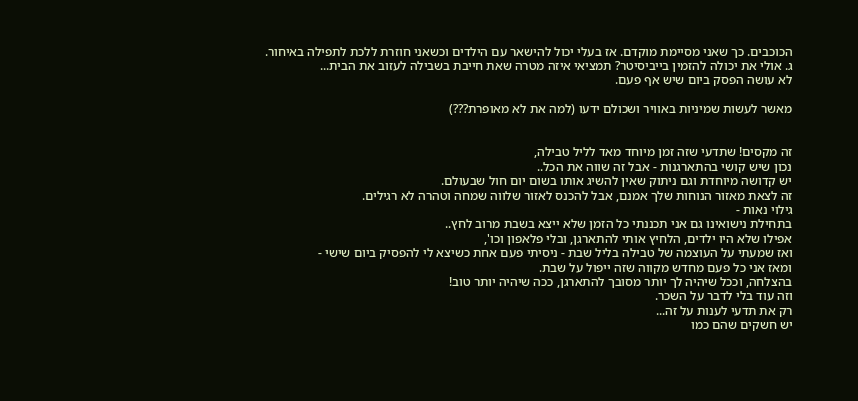הכוכבים. כך שאני מסיימת מוקדם. אז בעלי יכול להישאר עם הילדים וכשאני חוזרת ללכת לתפילה באיחור.
ג. אולי את יכולה להזמין בייביסיטר? תמציאי איזה מטרה שאת חייבת בשבילה לעזוב את הבית...
לא עושה הפסק ביום שיש אף פעם.

מאשר לעשות שמיניות באוויר ושכולם ידעו (למה את לא מאופרת???)


זה מקסים! שתדעי שזה זמן מיוחד מאד לליל טבילה,
נכון שיש קושי בהתארגנות - אבל זה שווה את הכל..
יש קדושה מיוחדת וגם ניתוק שאין להשיג אותו בשום יום חול שבעולם.
זה לצאת מאזור הנוחות שלך אמנם, אבל להכנס לאזור שלווה שמחה וטהרה לא רגילים.
גילוי נאות -
בתחילת נישואינו גם אני תכננתי כל הזמן שלא ייצא בשבת מרוב לחץ..
אפילו שלא היו ילדים, הלחיץ אותי להתארגן, ובלי פלאפון וכו',
ואז שמעתי על העוצמה של טבילה בליל שבת - ניסיתי פעם אחת כשיצא לי להפסיק ביום שישי -
ומאז אני כל פעם מחדש מקווה שזה ייפול על שבת.
בהצלחה, וככל שיהיה לך יותר מסובך להתארגן, ככה שיהיה יותר טוב!
וזה עוד בלי לדבר על השכר.
רק את תדעי לענות על זה...
יש חשקים שהם כמו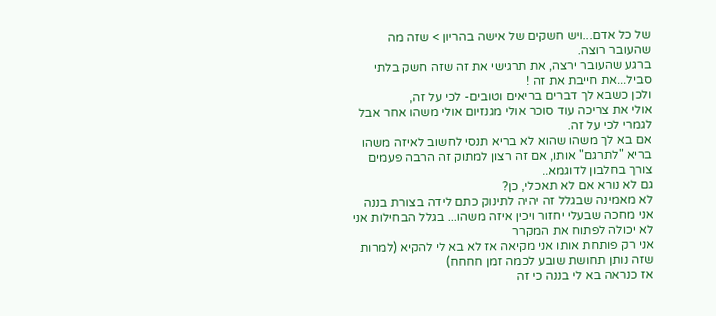של כל אדם...ויש חשקים של אישה בהריון > שזה מה שהעובר רוצה.
ברגע שהעובר ירצה, את תרגישי את זה שזה חשק בלתי סביל...את חייבת את זה !
ולכן כשבא לך דברים בריאים וטובים- לכי על זה,
אולי את צריכה עוד סוכר אולי מגנזיום אולי משהו אחר אבל לגמרי לכי על זה.
אם בא לך משהו שהוא לא בריא תנסי לחשוב לאיזה משהו בריא "לתרגם" אותו, אם זה רצון למתוק זה הרבה פעמים צורך בחלבון לדוגמא..
גם לא נורא אם לא תאכלי, כן?
לא מאמינה שבגלל זה יהיה לתינוק כתם לידה בצורת בננה
אני מחכה שבעלי יחזור ויכין איזה משהו... בגלל הבחילות אני לא יכולה לפתוח את המקרר
אני רק פותחת אותו אני מקיאה אז לא בא לי להקיא (למרות שזה נותן תחושת שובע לכמה זמן חחחח)
אז כנראה בא לי בננה כי זה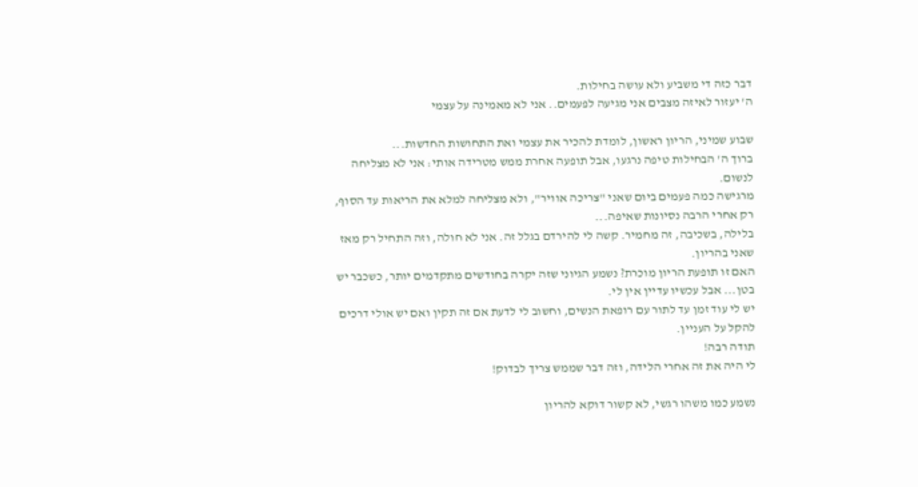דבר כזה די משביע ולא עושה בחילות.
ה' יעזור לאיזה מצבים אני מגיעה לפעמים.. אני לא מאמינה על עצמי

שבוע שמיני, הריון ראשון, לומדת להכיר את עצמי ואת התחושות החדשות...
ברוך ה' הבחילות טיפה נרגעו, אבל תופעה אחרת ממש מטרידה אותי: אני לא מצליחה לנשום.
מרגישה כמה פעמים ביום שאני "צריכה אוויר", ולא מצליחה למלא את הריאות עד הסוף, רק אחרי הרבה נסיונות שאיפה...
בלילה, בשכיבה, זה מחמיר. קשה לי להירדם בגלל זה. אני לא חולה, וזה התחיל רק מאז שאני בהריון.
האם זו תופעת הריון מוכרת? נשמע הגיוני שזה יקרה בחודשים מתקדמים יותר, כשכבר יש בטן... אבל עכשיו עדיין אין לי.
יש לי עוד זמן עד לתור עם רופאת הנשים, וחשוב לי לדעת אם זה תקין ואם יש אולי דרכים להקל על העניין.
תודה רבה!
לי היה את זה אחרי הלידה, וזה דבר שממש צריך לבדוק!

נשמע כמו משהו רגשי, לא קשור דוקא להריון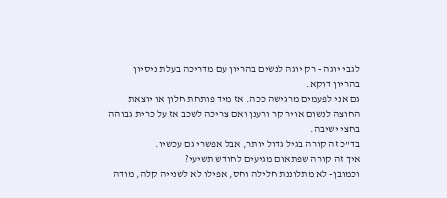לגבי יוגה - רק יוגה לנשים בהריון עם מדריכה בעלת ניסיון בהריון דוקא.
גם אני לפעמים מרגישה ככה. אז מיד פותחת חלון או יוצאת החוצה לנשום אויר קר ורענן ואם צריכה לשכב אז על כרית גבוהה בחצי ישיבה.
בד"כ זה קורה בגיל גדול יותר, אבל אפשרי גם עכשיו.
איך זה קורה שפתאום מגיעים לחודש תשיעי?
וכמובן- לא מתלוננת חלילה וחס, אפילו לא לשנייה קלה, מודה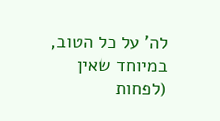לה' על כל הטוב, במיוחד שאין (לפחות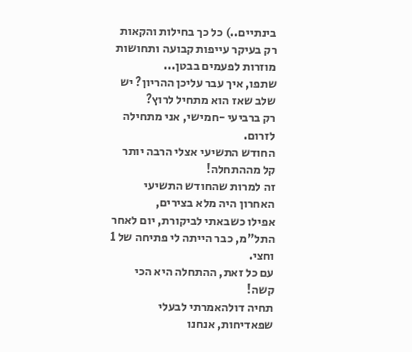בינתיים..) כל כך בחילות והקאות רק בעיקר עייפות קבועה ותחושות מוזרות לפעמים בבטן...
שתפו, איך עבר עליכן ההריון? יש שלב שאז הוא מתחיל לרוץ?
רק ברביעי -חמישי, אני מתחילה לזרום.
החודש התשיעי אצלי הרבה יותר קל מההתחלה!
זה למרות שהחודש התשיעי האחרון היה מלא בצירים,
אפילו כשבאתי לביקורת, יום לאחר התל"מ, כבר הייתה לי פתיחה של 1 וחצי.
עם כל זאת, ההתחלה היא הכי קשה!
תחיה דולהאמרתי לבעלי שפאדיחות, אנחנו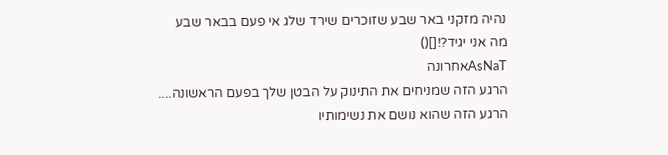נהיה מזקני באר שבע שזוכרים שירד שלג אי פעם בבאר שבע
מה אני יגיד?![]()
AsNaTאחרונה
הרגע הזה שמניחים את התינוק על הבטן שלך בפעם הראשונה....
הרגע הזה שהוא נושם את נשימותיו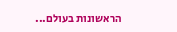הראשונות בעולם...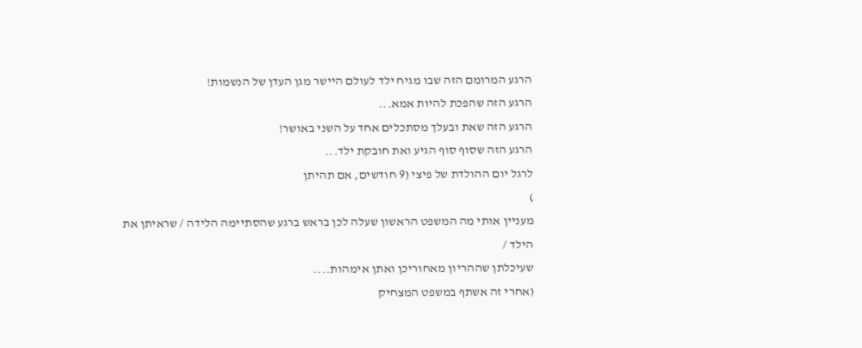הרגע המרומם הזה שבו מגיח ילד לעולם היישר מגן העדן של הנשמות!
הרגע הזה שהפכת להיות אמא...
הרגע הזה שאת ובעלך מסתכלים אחד על השני באושר!
הרגע הזה שסוף סוף הגיע ואת חובקת ילד...
לרגל יום ההולדת של פיצי (9 חודשים, אם תהיתן
)
מעניין אותי מה המשפט הראשון שעלה לכן בראש ברגע שהסתיימה הלידה / שראיתן את הילד /
שעיכלתן שההריון מאחוריכן ואתן אימהות....
(אחרי זה אשתף במשפט המצחיק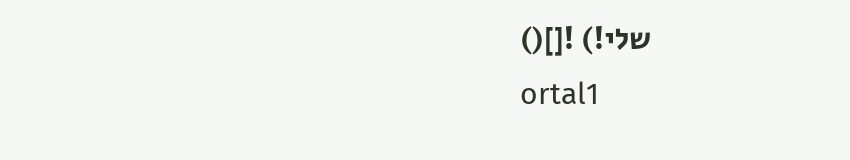שלי!) ![]()
ortal1